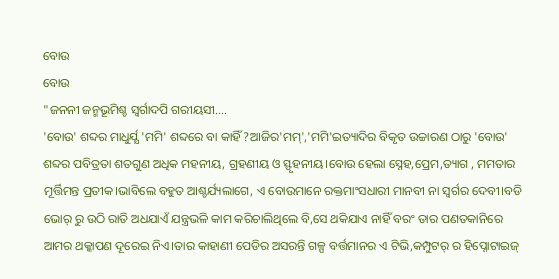ବୋଉ
ବୋଉ
"ଜନନୀ ଜନ୍ମଭୂମିଶ୍ଚ ସ୍ବର୍ଗାଦପି ଗରୀୟସୀ....
'ବୋଉ' ଶବ୍ଦର ମାଧୁର୍ଯ୍ଯ 'ମମି' ଶବ୍ଦରେ ବା କାହିଁ?ଆଜିର'ମମ୍','ମମି'ଇତ୍ୟାଦିର ବିକୃତ ଉଚ୍ଚାରଣ ଠାରୁ 'ବୋଉ' ଶବ୍ଦର ପବିତ୍ରତା ଶତଗୁଣ ଅଧିକ ମହନୀୟ, ଗ୍ରହଣୀୟ ଓ ସ୍ଫୃହନୀୟ।ବୋଉ ହେଲା ସ୍ନେହ,ପ୍ରେମ,ତ୍ୟାଗ , ମମତାର ମୂର୍ତ୍ତିମନ୍ତ ପ୍ରତୀକ।ଭାବିଲେ ବହୁତ ଆଶ୍ଚର୍ଯ୍ୟଲାଗେ, ଏ ବୋଉମାନେ ରକ୍ତମାଂସଧାରୀ ମାନବୀ ନା ସ୍ବର୍ଗର ଦେବୀ।ବଡି ଭୋର୍ ରୁ ଉଠି ରାତି ଅଧଯାଏଁ ଯନ୍ତ୍ରଭଳି କାମ କରିଚାଲିଥିଲେ ବି,ସେ ଥକିଯାଏ ନାହିଁ ବରଂ ତାର ପଣତକାନିରେ ଆମର ଥକ୍କାପଣ ଦୂରେଇ ନିଏ।ତାର କାହାଣୀ ପେଡିର ଅସରନ୍ତି ଗଳ୍ପ ବର୍ତ୍ତମାନର ଏ ଟିଭି,କମ୍ପୁଟର୍ ର ହିପ୍ନୋଟାଇଜ୍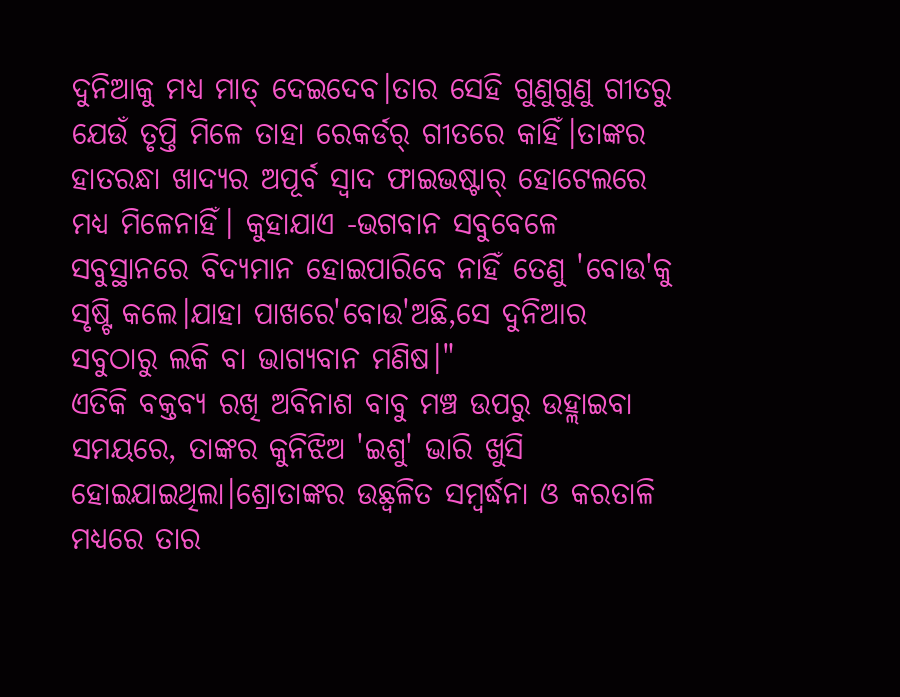ଦୁନିଆକୁ ମଧ୍ୟ ମାତ୍ ଦେଇଦେବ।ତାର ସେହି ଗୁଣୁଗୁଣୁ ଗୀତରୁ ଯେଉଁ ତୃପ୍ତି ମିଳେ ତାହା ରେକର୍ଡର୍ ଗୀତରେ କାହିଁ।ତାଙ୍କର ହାତରନ୍ଧା ଖାଦ୍ୟର ଅପୂର୍ବ ସ୍ବାଦ ଫାଇଭଷ୍ଟାର୍ ହୋଟେଲରେ ମଧ୍ୟ ମିଳେନାହିଁ। କୁହାଯାଏ -ଭଗବାନ ସବୁବେଳେ ସବୁସ୍ଥାନରେ ବିଦ୍ୟମାନ ହୋଇପାରିବେ ନାହିଁ ତେଣୁ 'ବୋଉ'କୁ ସୃଷ୍ଟି କଲେ।ଯାହା ପାଖରେ'ବୋଉ'ଅଛି,ସେ ଦୁନିଆର ସବୁଠାରୁ ଲକି ବା ଭାଗ୍ୟବାନ ମଣିଷ।"
ଏତିକି ବକ୍ତବ୍ୟ ରଖି ଅବିନାଶ ବାବୁ ମଞ୍ଚ ଉପରୁ ଉହ୍ଲାଇବା ସମୟରେ, ତାଙ୍କର କୁନିଝିଅ 'ଇଶୁ' ଭାରି ଖୁସି ହୋଇଯାଇଥିଲା।ଶ୍ରୋତାଙ୍କର ଉଛ୍ୱଳିତ ସମ୍ବର୍ଦ୍ଧନା ଓ କରତାଳି ମଧ୍ୟରେ ତାର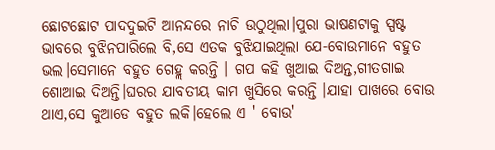ଛୋଟଛୋଟ ପାଦଦୁଇଟି ଆନନ୍ଦରେ ନାଚି ଉଠୁଥିଲା।ପୁରା ଭାଷଣଟାକୁ ସ୍ପଷ୍ଟ ଭାବରେ ବୁଝିନପାରିଲେ ବି,ସେ ଏତକ ବୁଝିଯାଇଥିଲା ଯେ-ବୋଉମାନେ ବହୁତ ଭଲ।ସେମାନେ ବହୁତ ଗେହ୍ଲ କରନ୍ତି । ଗପ କହି ଖୁଆଇ ଦିଅନ୍ତ,ଗୀତଗାଇ ଶୋଆଇ ଦିଅନ୍ତି।ଘରର ଯାବତୀୟ କାମ ଖୁସିରେ କରନ୍ତି ।ଯାହା ପାଖରେ ବୋଉ ଥାଏ,ସେ କୁଆଡେ ବହୁତ ଲକି।ହେଲେ ଏ ' ବୋଉ'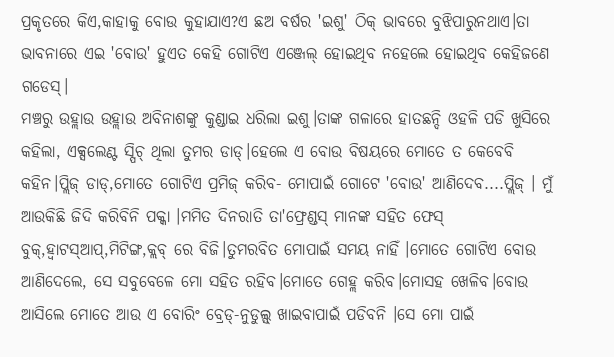ପ୍ରକୃତରେ କିଏ,କାହାକୁ ବୋଉ କୁହାଯାଏ?ଏ ଛଅ ବର୍ଷର 'ଇଶୁ' ଠିକ୍ ଭାବରେ ବୁଝିପାରୁନଥାଏ।ତା ଭାବନାରେ ଏଇ 'ବୋଉ' ହୁଏତ କେହି ଗୋଟିଏ ଏଞ୍ଜେଲ୍ ହୋଇଥିବ ନହେଲେ ହୋଇଥିବ କେହିଜଣେ ଗଡେସ୍।
ମଞ୍ଚରୁ ଉହ୍ଲାଉ ଉହ୍ଲାଉ ଅବିନାଶଙ୍କୁ କୁଣ୍ଡାଇ ଧରିଲା ଇଶୁ।ତାଙ୍କ ଗଳାରେ ହାତଛନ୍ଦି ଓହଳି ପଡି ଖୁସିରେ କହିଲା, ଏକ୍ସଲେଣ୍ଟ ସ୍ପିଚ୍ ଥିଲା ତୁମର ଡାଡ୍।ହେଲେ ଏ ବୋଉ ବିଷୟରେ ମୋତେ ତ କେବେବି କହିନ।ପ୍ଲିଜ୍ ଡାଡ୍,ମୋତେ ଗୋଟିଏ ପ୍ରମିଜ୍ କରିବ- ମୋପାଇଁ ଗୋଟେ 'ବୋଉ' ଆଣିଦେବ....ପ୍ଲିଜ୍ । ମୁଁ ଆଉକିଛି ଜିଦି କରିବିନି ପକ୍କା ।ମମିତ ଦିନରାତି ତା'ଫ୍ରେଣ୍ଡସ୍ ମାନଙ୍କ ସହିତ ଫେସ୍ ବୁକ୍,ହ୍ବାଟସ୍ଆପ୍,ମିଟିଙ୍ଗ,କ୍ଲବ୍ ରେ ବିଜି।ତୁମରବିତ ମୋପାଇଁ ସମୟ ନାହିଁ ।ମୋତେ ଗୋଟିଏ ବୋଉ ଆଣିଦେଲେ, ସେ ସବୁବେଳେ ମୋ ସହିତ ରହିବ।ମୋତେ ଗେହ୍ଲ କରିବ।ମୋସହ ଖେଳିବ।ବୋଉ ଆସିଲେ ମୋତେ ଆଉ ଏ ବୋରିଂ ବ୍ରେଡ୍-ନୁଡୁଲ୍ସ୍ ଖାଇବାପାଇଁ ପଡିବନି ।ସେ ମୋ ପାଇଁ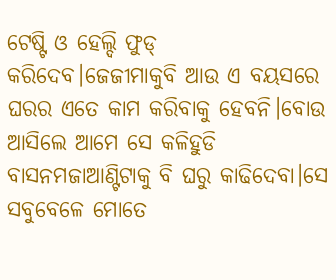ଟେଷ୍ଟି ଓ ହେଲ୍ଦି ଫୁଡ୍ କରିଦେବ।ଜେଜୀମାକୁବି ଆଉ ଏ ବୟସରେ ଘରର ଏତେ କାମ କରିବାକୁ ହେବନି।ବୋଉ ଆସିଲେ ଆମେ ସେ କଳିହୁଡି ବାସନମଜାଆଣ୍ଟିଟାକୁ ବି ଘରୁ କାଢିଦେବା।ସେ ସବୁବେଳେ ମୋତେ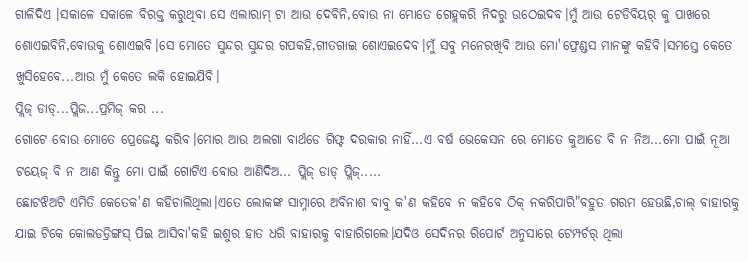ଗାଳିଦିଏ ।ସକାଳେ ସକାଳେ ବିରକ୍ତ କରୁଥିବା ସେ ଏଲାରାମ୍ ଟା ଆଉ ଦେବିନି,ବୋଉ ନା ମୋତେ ଗେହ୍ଲକରି ନିଦରୁ ଉଠେଇଦବ।ମୁଁ ଆଉ ଟେଡିବିୟର୍ କୁ ପାଖରେ ଶୋଏଇବିନି,ବୋଉକୁ ଶୋଏଇବି।ସେ ମୋତେ ସୁନ୍ଦର ସୁନ୍ଦର ଗପକହି,ଗୀତଗାଇ ଶୋଏଇଦେବ।ମୁଁ ସବୁ ମନେରଖିବି ଆଉ ମୋ'ଫ୍ରେଣ୍ଡସ ମାନଙ୍କୁ କହିବି।ସମସ୍ତେ କେତେ ଖୁସିହେବେ...ଆଉ ମୁଁ କେତେ ଲକି ହୋଇଯିବି।
ପ୍ଲିଜ୍ ଡାଡ୍...ପ୍ଲିଜ...ପ୍ରମିଜ୍ କର ...
ଗୋଟେ ବୋଉ ମୋତେ ପ୍ରେଜେଣ୍ଟ କରିବ।ମୋର ଆଉ ଅଲଗା ବାର୍ଥଡେ ଗିଫ୍ଟ ଦରକାର ନାହିଁ...ଏ ବର୍ଷ ଭେକେସନ ରେ ମୋତେ କୁଆଡେ ବି ନ ନିଅ...ମୋ ପାଇଁ ନୂଆ ଟୟେଜ୍ ବି ନ ଆଣ କିନ୍ତୁ ମୋ ପାଇଁ ଗୋଟିଏ ବୋଉ ଆଣିଦିଅ... ପ୍ଲିଜ୍ ଡାଡ୍ ପ୍ଲିଜ୍.....
ଛୋଟଝିଅଟି ଏମିତି କେତେକ'ଣ କହିଚାଲିଥିଲା।ଏତେ ଲୋକଙ୍କ ସାମ୍ନାରେ ଅବିନାଶ ବାବୁ କ'ଣ କହିବେ ନ କହିବେ ଠିକ୍ ନକରିପାରି"ବହୁତ ଗରମ ହେଉଛି,ଚାଲ୍ ବାହାରକୁ ଯାଇ ଟିକେ କୋଲଡଡ୍ରିଙ୍ଗସ୍ ପିଇ ଆସିବା'କହି ଇଶୁର ହାତ ଧରି ବାହାରକୁ ବାହାରିଗଲେ।ଯଦିଓ ସେଦିନର ରିପୋର୍ଟ ଅନୁସାରେ ଟେମ୍ପର୍ଚର୍ ଥିଲା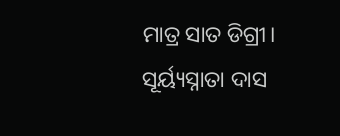ମାତ୍ର ସାତ ଡିଗ୍ରୀ।
ସୂର୍ୟ୍ୟସ୍ନାତା ଦାସ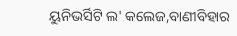ୟୁନିଭର୍ସିଟି ଲ' କଲେଜ,ବାଣୀବିହାର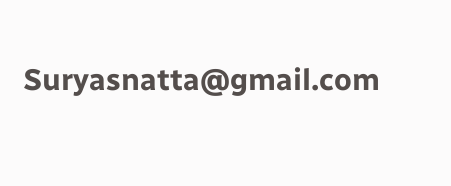Suryasnatta@gmail.com